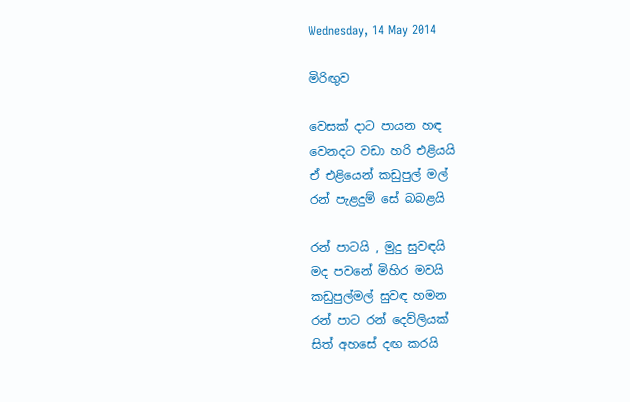Wednesday, 14 May 2014

මිරිඟුව

වෙසක් දාට පායන හඳ
වෙනදට වඩා හරි එළියයි
ඒ එළියෙන් කඩුපුල් මල්
රන් පැළදුම් සේ බබළයි

රන් පාටයි , මුදු සුවඳයි
මද පවනේ මිහිර මවයි
කඩුපුල්මල් සුවඳ හමන
රන් පාට රන් දෙව්ලියක්
සිත් අහසේ දඟ කරයි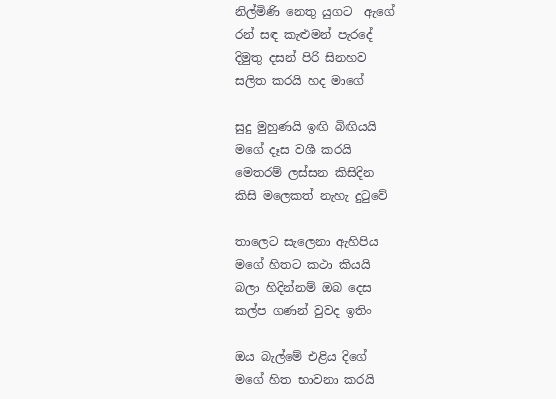නිල්මිණි නෙතු යුගට  ඇගේ
රන් සඳ කැළුමන් පැරදේ
දිමුතු දසන් පිරි සිනහව
සලිත කරයි හද මාගේ

සුදු මුහුණයි ඉඟි බිඟියයි
මගේ දෑස වශී කරයි
මෙතරම් ලස්සන කිසිදින
කිසි මලෙකත් නැහැ දුටුවේ

තාලෙට සැලෙනා ඇහිපිය
මගේ හිතට කථා කියයි
බලා හිදින්නම් ඔබ දෙස
කල්ප ගණන් වුවද ඉතිං

ඔය බැල්මේ එළිය දිගේ
මගේ හිත භාවනා කරයි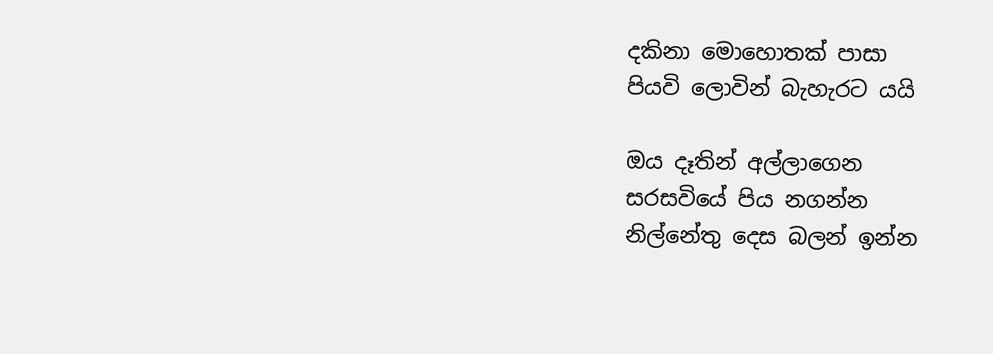දකිනා මොහොතක් පාසා
පියවි ලොවින් බැහැරට යයි

ඔය දෑතින් අල්ලාගෙන
සරසවියේ පිය නගන්න
නිල්නේතු දෙස බලන් ඉන්න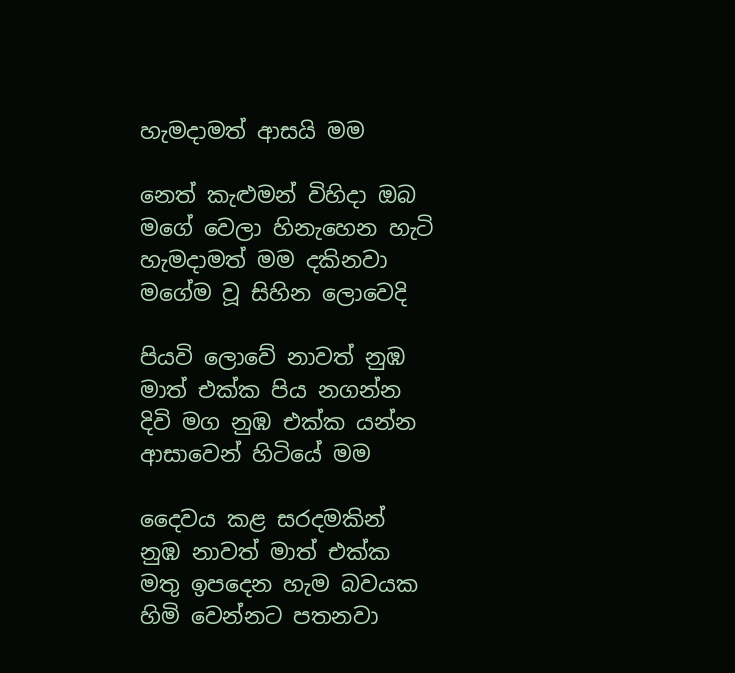හැමදාමත් ආසයි මම

නෙත් කැළුමන් විහිදා ඔබ
මගේ වෙලා හිනැහෙන හැටි
හැමදාමත් මම දකිනවා
මගේම වූ සිහින ලොවෙදි

පියවි ලොවේ නාවත් නුඹ
මාත් එක්ක පිය නගන්න
දිවි මග නුඹ එක්ක යන්න
ආසාවෙන් හිටියේ මම

දෛවය කළ සරදමකින්
නුඹ නාවත් මාත් එක්ක
මතු ඉපදෙන හැම බවයක
හිමි වෙන්නට පතනවා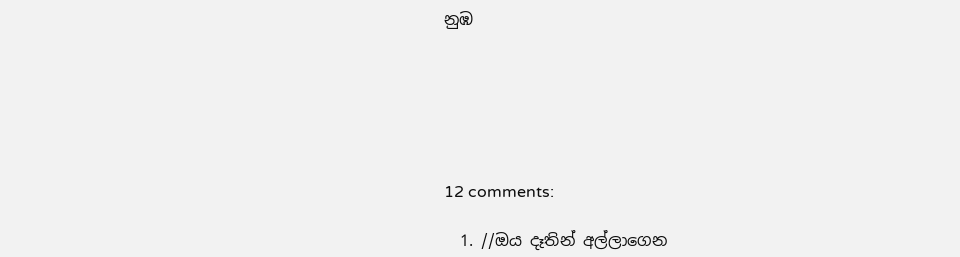නුඹ






12 comments:

  1. //ඔය දෑතින් අල්ලාගෙන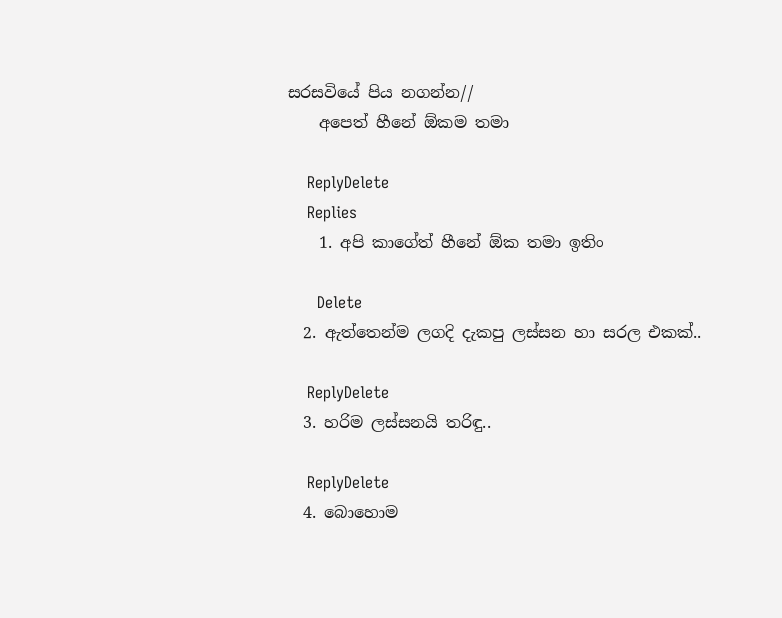සරසවියේ පිය නගන්න//
    අපෙත් හීනේ ඕකම තමා

    ReplyDelete
    Replies
    1. අපි කාගේත් හීනේ ඕක තමා ඉතිං

      Delete
  2. ඇත්තෙන්ම ලගදි දැකපු ලස්සන හා සරල එකක්..

    ReplyDelete
  3. හරිම ලස්සනයි තරිඳු..

    ReplyDelete
  4. බොහොම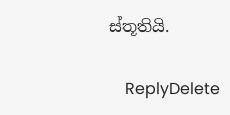ස්තූතියි.

    ReplyDelete